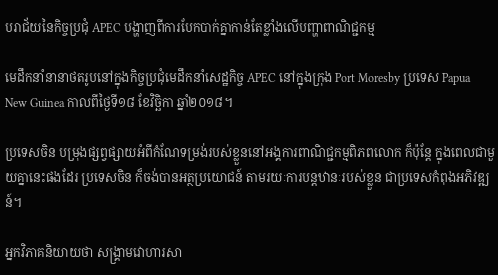បរាជ័យនៃកិច្ចប្រជុំ APEC បង្ហាញពីការបែកបាក់គ្នាកាន់តែខ្លាំងលើបញ្ហាពាណិជ្ជកម្ម

មេដឹកនាំនានាថតរូបនៅក្នុងកិច្ចប្រជុំមេដឹកនាំសេដ្ឋកិច្ច APEC នៅក្នុងក្រុង Port Moresby ប្រទេស Papua New Guinea កាលពីថ្ងៃទី១៨ ខែវិច្ឆិកា ឆ្នាំ២០១៨។

ប្រទេសចិន បម្រុងផ្សព្វផ្សាយអំពីកំណែទម្រង់របស់ខ្លួននៅអង្គការពាណិជ្ជកម្មពិភពលោក ក៏ប៉ុន្តែ ក្នុងពេលជាមួយគ្នានេះផងដែរ ប្រទេសចិន ក៏ចង់បានអត្ថប្រយោជន៍ តាមរយៈការបន្តឋានៈរបស់ខ្លួន ជាប្រទេសកំពុងអភិវឌ្ឍន៍។

អ្នកវិភាគនិយាយថា សង្គ្រាមវោហារសា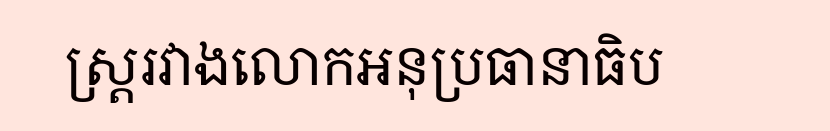ស្ត្ររវាងលោកអនុប្រធានាធិប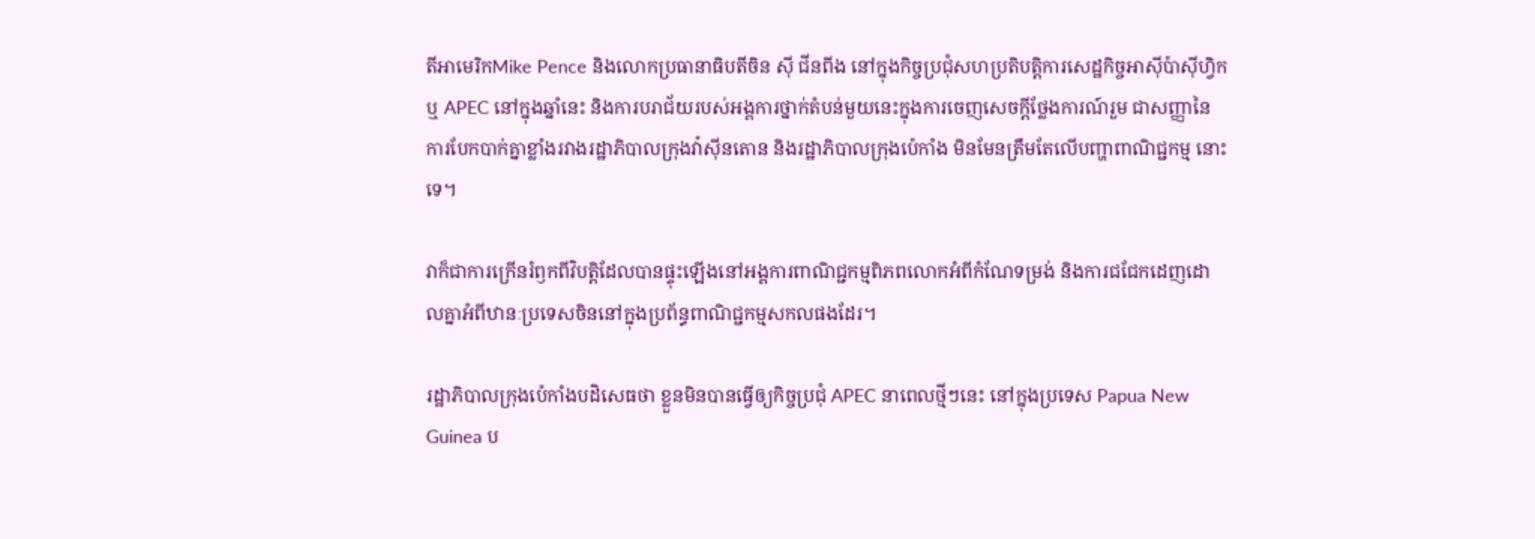តីអាមេរិកMike Pence និងលោកប្រធានាធិបតីចិន ស៊ី ជីនពីង នៅក្នុងកិច្ចប្រជុំសហប្រតិបត្តិការសេដ្ឋកិច្ចអាស៊ីប៉ាស៊ីហ្វិក ឬ APEC នៅក្នុងឆ្នាំនេះ និងការបរាជ័យរបស់អង្គការថ្នាក់តំបន់មួយនេះក្នុងការចេញសេចក្តីថ្លែងការណ៍រួម ជាសញ្ញានៃការបែកបាក់គ្នាខ្លាំងរវាងរដ្ឋាភិបាលក្រុងវ៉ាស៊ីនតោន និងរដ្ឋាភិបាលក្រុងប៉េកាំង មិនមែនត្រឹមតែលើបញ្ហាពាណិជ្ជកម្ម នោះទេ។

វាក៏ជាការក្រើនរំឭកពីវិបត្តិដែលបានផ្ទុះឡើងនៅអង្គការពាណិជ្ជកម្មពិភពលោកអំពីកំណែទម្រង់ និងការជជែកដេញដោលគ្នាអំពីឋានៈប្រទេសចិននៅក្នុងប្រព័ន្ធពាណិជ្ជកម្មសកលផងដែរ។

រដ្ឋាភិបាលក្រុងប៉េកាំងបដិសេធថា ខ្លួនមិនបានធ្វើឲ្យកិច្ចប្រជុំ APEC នាពេលថ្មីៗនេះ នៅក្នុងប្រទេស Papua New Guinea ប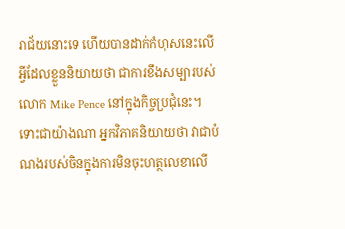រាជ័យនោះទេ ហើយបានដាក់កំហុសនេះលើអ្វីដែលខ្លួននិយាយថា ជាការខឹងសម្បារបស់លោក Mike Pence នៅក្នុងកិច្ចប្រជុំនេះ។ ទោះជាយ៉ាងណា អ្នកវិភាគនិយាយថា វាជាបំណងរបស់ចិនក្នុងការមិនចុះហត្ថលេខាលើ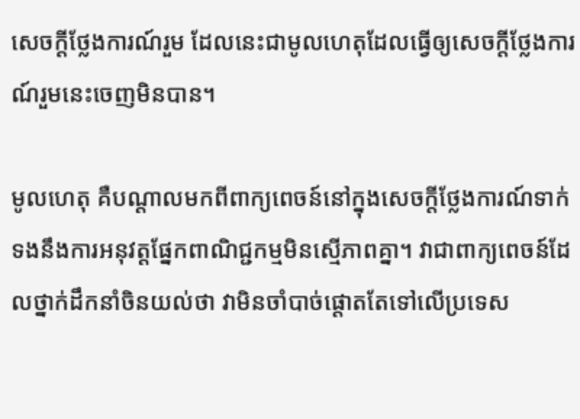សេចក្តីថ្លែងការណ៍រួម ដែលនេះជាមូលហេតុដែលធ្វើឲ្យសេចក្តីថ្លែងការណ៍រួមនេះចេញមិនបាន។

មូលហេតុ គឺបណ្តាលមកពីពាក្យពេចន៍នៅក្នុងសេចក្តីថ្លែងការណ៍ទាក់ទងនឹងការអនុវត្តផ្នែកពាណិជ្ជកម្មមិនស្មើភាពគ្នា។ វាជាពាក្យពេចន៍ដែលថ្នាក់ដឹកនាំចិនយល់ថា វាមិនចាំបាច់ផ្តោតតែទៅលើប្រទេស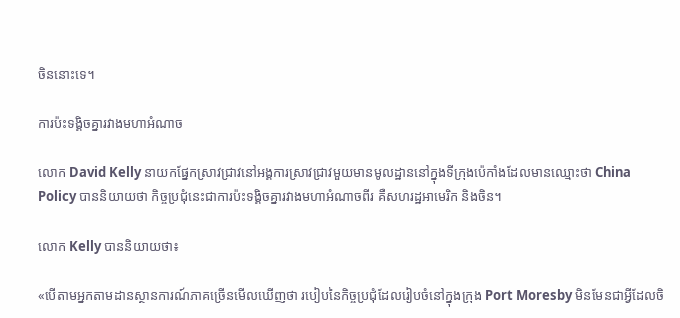ចិននោះទេ។

ការប៉ះទង្គិចគ្នារវាងមហាអំណាច

លោក David Kelly នាយកផ្នែកស្រាវជ្រាវនៅអង្គការស្រាវជ្រាវមួយមានមូលដ្ឋាននៅក្នុងទីក្រុងប៉េកាំងដែលមានឈ្មោះថា China Policy បាននិយាយថា កិច្ចប្រជុំនេះជាការប៉ះទង្គិចគ្នារវាងមហាអំណាចពីរ គឺសហរដ្ឋអាមេរិក និងចិន។

លោក Kelly បាននិយាយថា៖

«បើតាមអ្នកតាមដានស្ថានការណ៍ភាគច្រើនមើលឃើញថា របៀបនៃកិច្ចប្រជុំដែលរៀបចំនៅក្នុងក្រុង Port Moresby មិនមែនជាអ្វីដែលចិ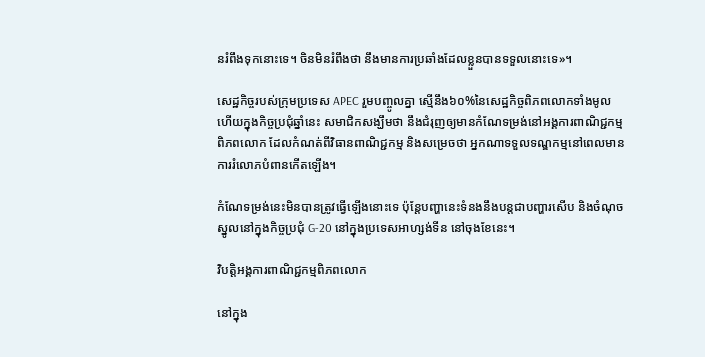នរំពឹងទុកនោះទេ។ ចិនមិនរំពឹងថា នឹងមានការប្រឆាំងដែលខ្លួនបានទទួលនោះទេ»។

សេដ្ឋកិច្ចរបស់ក្រុមប្រទេស APEC រួមបញ្ចូលគ្នា ស្មើនឹង៦០%នៃសេដ្ឋកិច្ចពិភពលោកទាំងមូល ហើយក្នុងកិច្ចប្រជុំឆ្នាំនេះ សមាជិកសង្ឃឹមថា នឹងជំរុញឲ្យមានកំណែទម្រង់នៅអង្គការពាណិជ្ជកម្មពិភពលោក ដែលកំណត់ពីវិធានពាណិជ្ជកម្ម និងសម្រេចថា អ្នកណាទទួលទណ្ឌកម្មនៅពេលមានការរំលោភបំពានកើតឡើង។

កំណែទម្រង់នេះមិនបានត្រូវធ្វើឡើងនោះទេ ប៉ុន្តែបញ្ហានេះទំនងនឹងបន្តជាបញ្ហារសើប និងចំណុចស្នូលនៅក្នុងកិច្ចប្រជុំ G-20 នៅក្នុងប្រទេសអាហ្សង់ទីន នៅចុងខែនេះ។

វិបត្តិអង្គការពាណិជ្ជកម្មពិភពលោក

នៅក្នុង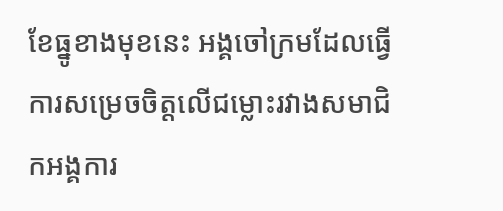ខែធ្នូខាងមុខនេះ អង្គចៅក្រមដែលធ្វើការសម្រេចចិត្តលើជម្លោះរវាងសមាជិកអង្គការ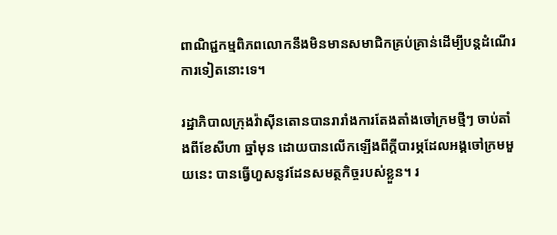ពាណិជ្ជកម្មពិភពលោកនឹងមិនមានសមាជិកគ្រប់គ្រាន់ដើម្បីបន្តដំណើរការទៀតនោះទេ។

រដ្ឋាភិបាលក្រុងវ៉ាស៊ីនតោនបានរារាំងការតែងតាំងចៅក្រមថ្មីៗ ចាប់តាំងពីខែសីហា ឆ្នាំមុន ដោយបានលើកឡើងពីក្តីបារម្ភដែលអង្គចៅក្រមមួយនេះ បានធ្វើហួសនូវដែនសមត្ថកិច្ចរបស់ខ្លួន។ រ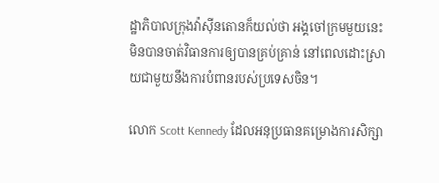ដ្ឋាភិបាលក្រុងវ៉ាស៊ីនតោនក៏យល់ថា អង្គចៅក្រមមួយនេះ មិនបានចាត់វិធានការឲ្យបានគ្រប់គ្រាន់ នៅពេលដោះស្រាយជាមួយនឹងការបំពានរបស់ប្រទេសចិន។

លោក Scott Kennedy ដែលអនុប្រធានគម្រោងការសិក្សា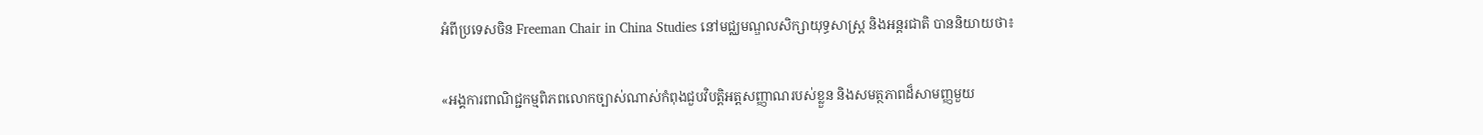អំពីប្រទេសចិន Freeman Chair in China Studies នៅមជ្ឈមណ្ឌលសិក្សាយុទ្ធសាស្ត្រ និងអន្តរជាតិ បាននិយាយថា៖

«អង្គការពាណិជ្ជកម្មពិភពលោកច្បាស់ណាស់កំពុងជួបវិបត្តិអត្តសញ្ញាណរបស់ខ្លួន និងសមត្ថភាពដ៏សាមញ្ញមួយ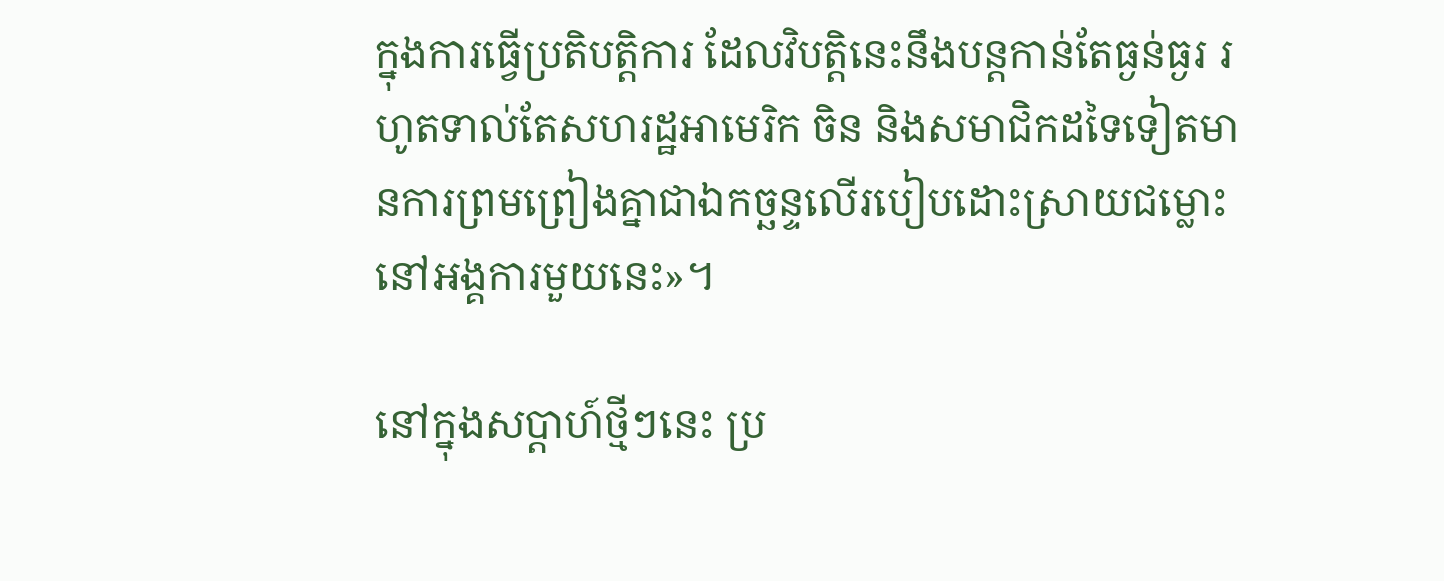ក្នុងការធ្វើប្រតិបត្តិការ ដែលវិបត្តិនេះនឹងបន្តកាន់តែធ្ងន់ធ្ងរ រហូតទាល់តែសហរដ្ឋអាមេរិក ចិន និងសមាជិកដទៃទៀតមានការព្រមព្រៀងគ្នាជាឯកច្ឆន្ទលើរបៀបដោះស្រាយជម្លោះ នៅអង្គការមួយនេះ»។

នៅក្នុងសប្តាហ៍ថ្មីៗនេះ ប្រ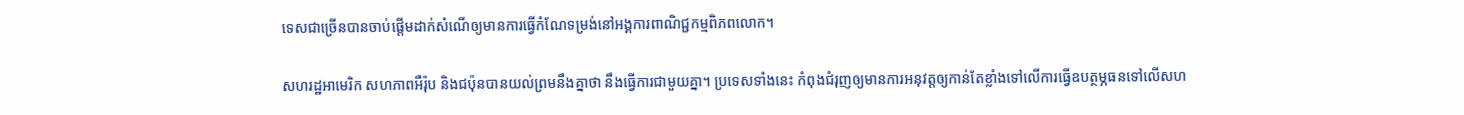ទេសជាច្រើនបានចាប់ផ្តើមដាក់សំណើឲ្យមានការធ្វើកំណែទម្រង់នៅអង្គការពាណិជ្ជកម្មពិភពលោក។

សហរដ្ឋអាមេរិក សហភាពអឺរ៉ុប និងជប៉ុនបានយល់ព្រមនឹងគ្នាថា នឹងធ្វើការជាមួយគ្នា។ ប្រទេសទាំងនេះ កំពុងជំរុញឲ្យមានការអនុវត្តឲ្យកាន់តែខ្លាំងទៅលើការធ្វើឧបត្ថម្ភធនទៅលើសហ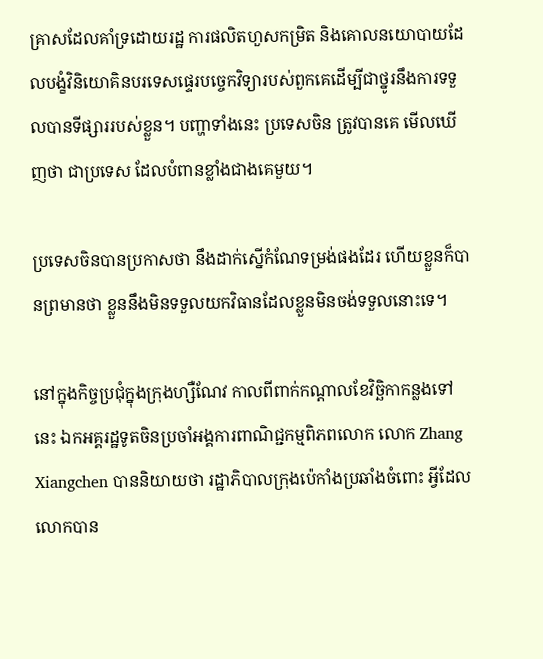គ្រាសដែលគាំទ្រដោយរដ្ឋ ការផលិតហួសកម្រិត និងគោលនយោបាយដែលបង្ខំវិនិយោគិនបរទេសផ្ទេរបច្ចេកវិទ្យារបស់ពួកគេដើម្បីជាថ្នូរនឹងការទទួលបានទីផ្សាររបស់ខ្លួន។ បញ្ហាទាំងនេះ ប្រទេសចិន ត្រូវបានគេ មើលឃើញថា ជាប្រទេស ដែលបំពានខ្លាំងជាងគេមួយ។

ប្រទេសចិនបានប្រកាសថា នឹងដាក់ស្នើកំណែទម្រង់ផងដែរ ហើយខ្លួនក៏បានព្រមានថា ខ្លួននឹងមិនទទួលយកវិធានដែលខ្លួនមិនចង់ទទួលនោះទេ។

នៅក្នុងកិច្ចប្រជុំក្នុងក្រុងហ្សឺណែវ កាលពីពាក់កណ្តាលខែវិច្ឆិកាកន្លងទៅនេះ ឯកអគ្គរដ្ឋទូតចិនប្រចាំអង្គការពាណិជ្ជកម្មពិភពលោក លោក Zhang Xiangchen បាននិយាយថា រដ្ឋាភិបាលក្រុងប៉េកាំងប្រឆាំងចំពោះ អ្វីដែលលោកបាន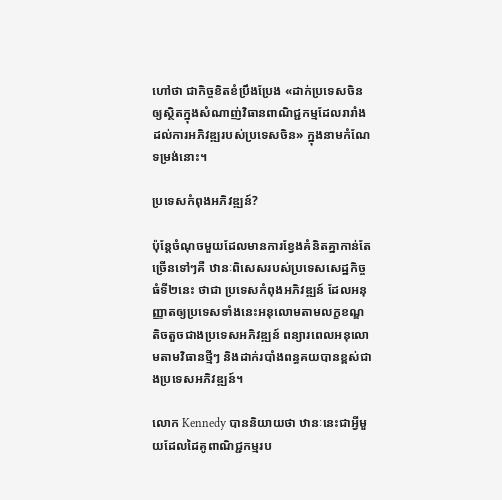ហៅថា ជាកិច្ចខិតខំប្រឹងប្រែង «ដាក់ប្រទេសចិនឲ្យស្ថិតក្នុងសំណាញ់វិធានពាណិជ្ជកម្មដែលរារាំងដល់ការអភិវឌ្ឍរបស់ប្រទេសចិន» ក្នុងនាមកំណែទម្រង់នោះ។

ប្រទេសកំពុងអភិវឌ្ឍន៍?

ប៉ុន្តែចំណុចមួយដែលមានការខ្វែងគំនិតគ្នាកាន់តែច្រើនទៅៗគឺ ឋានៈពិសេសរបស់ប្រទេសសេដ្ឋកិច្ចធំទី២នេះ ថាជា ប្រទេសកំពុងអភិវឌ្ឍន៍ ដែលអនុញ្ញាតឲ្យប្រទេសទាំងនេះអនុលោមតាមលក្ខខណ្ឌតិចតួចជាងប្រទេសអភិវឌ្ឍន៍ ពន្យារពេលអនុលោមតាមវិធានថ្មីៗ និងដាក់របាំងពន្ធគយបានខ្ពស់ជាងប្រទេសអភិវឌ្ឍន៍។

លោក Kennedy បាននិយាយថា ឋានៈនេះជាអ្វីមួយដែលដៃគូពាណិជ្ជកម្មរប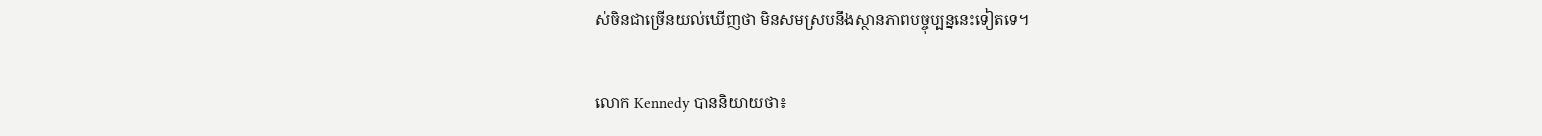ស់ចិនជាច្រើនយល់ឃើញថា មិនសមស្របនឹងស្ថានភាពបច្ចុប្បន្ននេះទៀតទេ។

លោក Kennedy បាននិយាយថា៖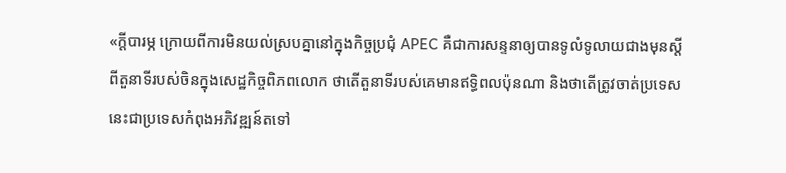«ក្តីបារម្ភ ក្រោយពីការមិនយល់ស្របគ្នានៅក្នុងកិច្ចប្រជុំ APEC គឺជាការសន្ទនាឲ្យបានទូលំទូលាយជាងមុនស្តីពីតួនាទីរបស់ចិនក្នុងសេដ្ឋកិច្ចពិភពលោក ថាតើតួនាទីរបស់គេមានឥទ្ធិពលប៉ុនណា និងថាតើត្រូវចាត់ប្រទេសនេះជាប្រទេសកំពុងអភិវឌ្ឍន៍តទៅ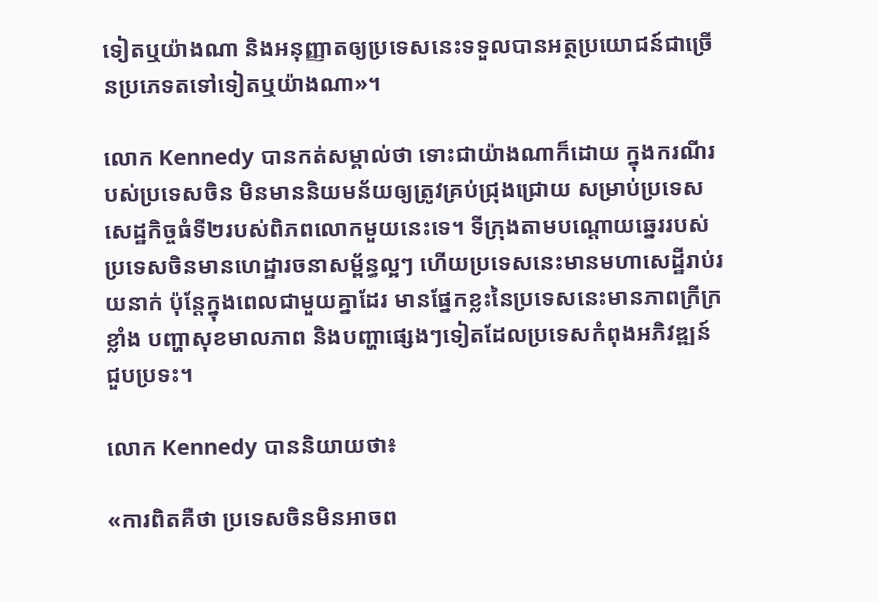ទៀតឬយ៉ាងណា និងអនុញ្ញាតឲ្យប្រទេសនេះទទួលបានអត្ថប្រយោជន៍ជាច្រើនប្រភេទតទៅទៀតឬយ៉ាងណា»។

លោក Kennedy បានកត់សម្គាល់ថា ទោះជាយ៉ាងណាក៏ដោយ ក្នុងករណីរបស់ប្រទេសចិន មិនមាននិយមន័យឲ្យត្រូវគ្រប់ជ្រុងជ្រោយ សម្រាប់ប្រទេសសេដ្ឋកិច្ចធំទី២របស់ពិភពលោកមួយនេះទេ។ ទីក្រុងតាមបណ្តោយឆ្នេររបស់ប្រទេសចិនមានហេដ្ឋារចនាសម្ព័ន្ធល្អៗ ហើយប្រទេសនេះមានមហាសេដ្ឋីរាប់រយនាក់ ប៉ុន្តែក្នុងពេលជាមួយគ្នាដែរ មានផ្នែកខ្លះនៃប្រទេសនេះមានភាពក្រីក្រខ្លាំង បញ្ហាសុខមាលភាព និងបញ្ហាផ្សេងៗទៀតដែលប្រទេសកំពុងអភិវឌ្ឍន៍ ជួបប្រទះ។

លោក Kennedy បាននិយាយថា៖

«ការពិតគឺថា ប្រទេសចិនមិនអាចព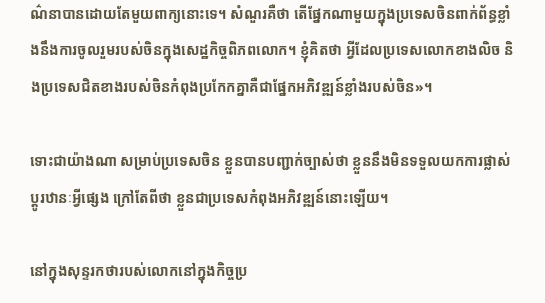ណ៌នាបានដោយតែមួយពាក្យនោះទេ។ សំណួរគឺថា តើផ្នែកណាមួយក្នុងប្រទេសចិនពាក់ព័ន្ធខ្លាំងនឹងការចូលរួមរបស់ចិនក្នុងសេដ្ឋកិច្ចពិភពលោក។ ខ្ញុំគិតថា អ្វីដែលប្រទេសលោកខាងលិច និងប្រទេសជិតខាងរបស់ចិនកំពុងប្រកែកគ្នាគឺជាផ្នែកអភិវឌ្ឍន៍ខ្លាំងរបស់ចិន»។

ទោះជាយ៉ាងណា សម្រាប់ប្រទេសចិន ខ្លួនបានបញ្ជាក់ច្បាស់ថា ខ្លួននឹងមិនទទួលយកការផ្លាស់ប្តូរឋានៈអ្វីផ្សេង ក្រៅតែពីថា ខ្លួនជាប្រទេសកំពុងអភិវឌ្ឍន៍នោះឡើយ។

នៅក្នុងសុន្ទរកថារបស់លោកនៅក្នុងកិច្ចប្រ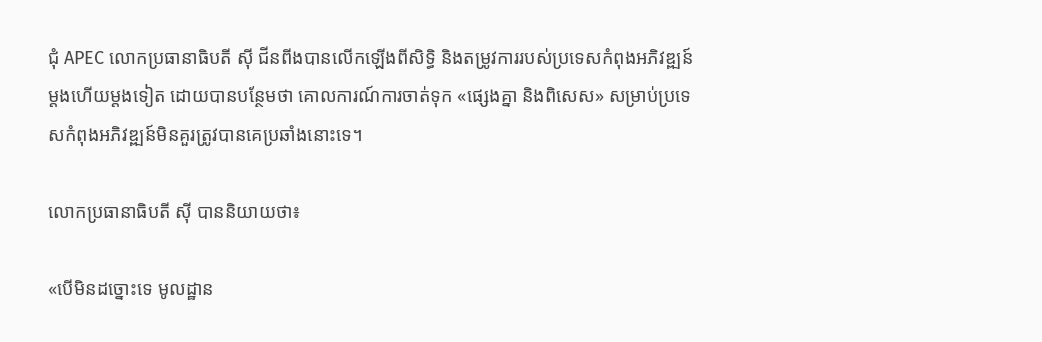ជុំ APEC លោកប្រធានាធិបតី ស៊ី ជីនពីងបានលើកឡើងពីសិទ្ធិ និងតម្រូវការរបស់ប្រទេសកំពុងអភិវឌ្ឍន៍ម្តងហើយម្តងទៀត ដោយបានបន្ថែមថា គោលការណ៍ការចាត់ទុក «ផ្សេងគ្នា និងពិសេស» សម្រាប់ប្រទេសកំពុងអភិវឌ្ឍន៍មិនគួរត្រូវបានគេប្រឆាំងនោះទេ។

លោកប្រធានាធិបតី ស៊ី បាននិយាយថា៖

«បើមិនដច្នោះទេ មូលដ្ឋាន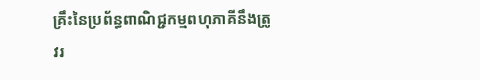គ្រឹះនៃប្រព័ន្ធពាណិជ្ជកម្មពហុភាគីនឹងត្រូវរ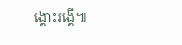ង្គោះរង្គើ៕